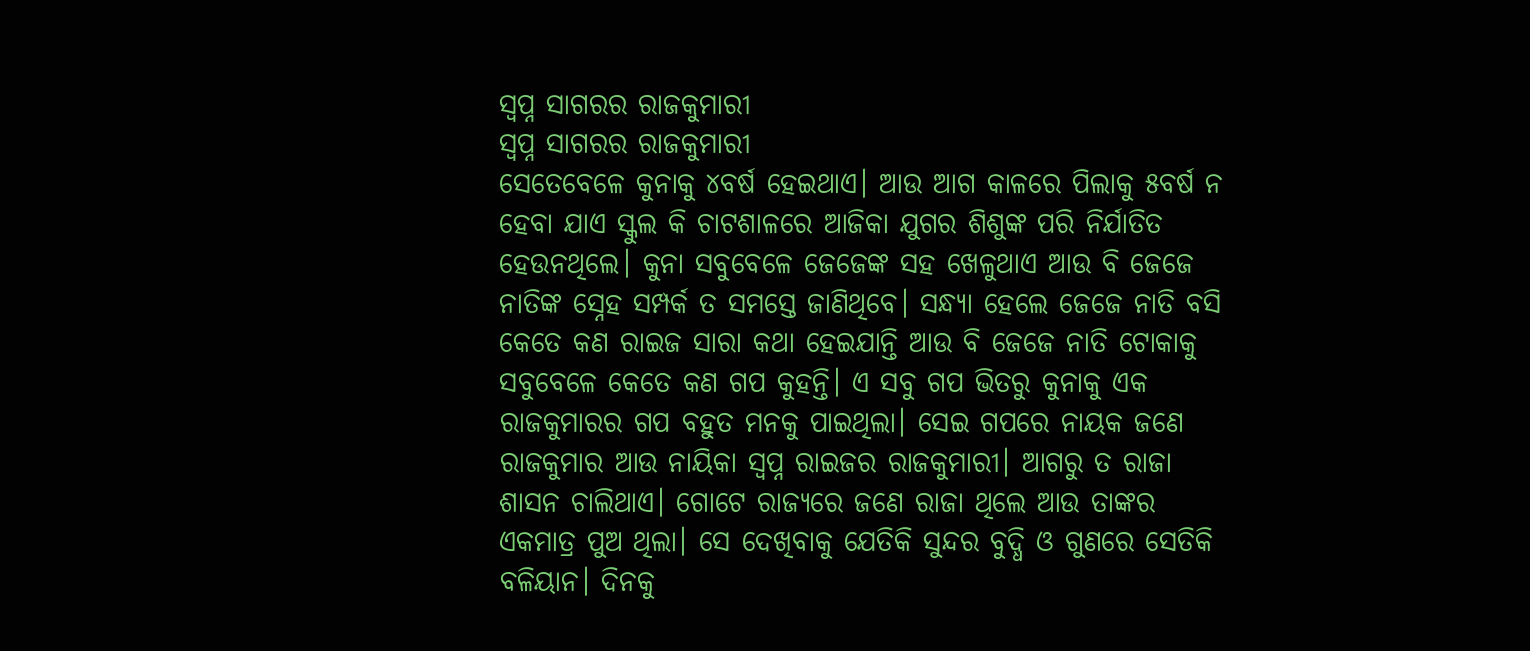ସ୍ବପ୍ନ ସାଗରର ରାଜକୁମାରୀ
ସ୍ବପ୍ନ ସାଗରର ରାଜକୁମାରୀ
ସେତେବେଳେ କୁନାକୁ ୪ବର୍ଷ ହେଇଥାଏ। ଆଉ ଆଗ କାଳରେ ପିଲାକୁ ୫ବର୍ଷ ନ ହେବା ଯାଏ ସ୍କୁଲ କି ଚାଟଶାଳରେ ଆଜିକା ଯୁଗର ଶିଶୁଙ୍କ ପରି ନିର୍ଯାତିତ ହେଉନଥିଲେ। କୁନା ସବୁବେଳେ ଜେଜେଙ୍କ ସହ ଖେଳୁଥାଏ ଆଉ ବି ଜେଜେ ନାତିଙ୍କ ସ୍ନେହ ସମ୍ପର୍କ ତ ସମସ୍ତେ ଜାଣିଥିବେ। ସନ୍ଧ୍ୟା ହେଲେ ଜେଜେ ନାତି ବସି କେତେ କଣ ରାଇଜ ସାରା କଥା ହେଇଯାନ୍ତି ଆଉ ବି ଜେଜେ ନାତି ଟୋକାକୁ ସବୁବେଳେ କେତେ କଣ ଗପ କୁହନ୍ତି। ଏ ସବୁ ଗପ ଭିତରୁ କୁନାକୁ ଏକ ରାଜକୁମାରର ଗପ ବହୁତ ମନକୁ ପାଇଥିଲା। ସେଇ ଗପରେ ନାୟକ ଜଣେ ରାଜକୁମାର ଆଉ ନାୟିକା ସ୍ବପ୍ନ ରାଇଜର ରାଜକୁମାରୀ। ଆଗରୁ ତ ରାଜା ଶାସନ ଚାଲିଥାଏ। ଗୋଟେ ରାଜ୍ୟରେ ଜଣେ ରାଜା ଥିଲେ ଆଉ ତାଙ୍କର ଏକମାତ୍ର ପୁଅ ଥିଲା। ସେ ଦେଖିବାକୁ ଯେତିକି ସୁନ୍ଦର ବୁଦ୍ଧି ଓ ଗୁଣରେ ସେତିକି ବଳିୟାନ। ଦିନକୁ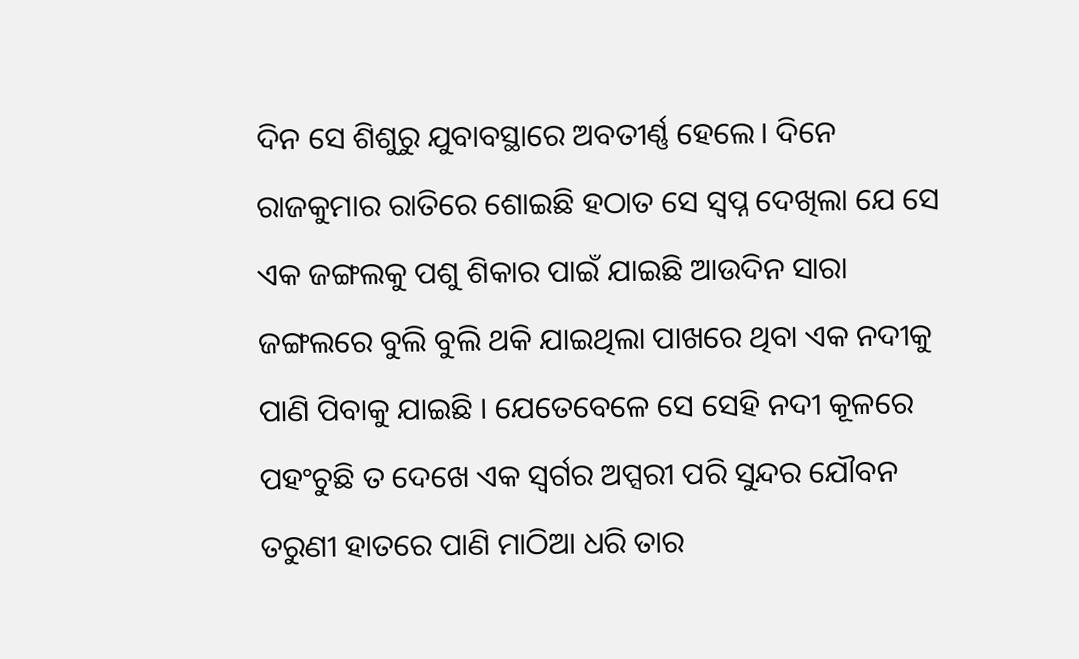ଦିନ ସେ ଶିଶୁରୁ ଯୁବାବସ୍ଥାରେ ଅବତୀର୍ଣ୍ଣ ହେଲେ। ଦିନେ ରାଜକୁମାର ରାତିରେ ଶୋଇଛି ହଠାତ ସେ ସ୍ୱପ୍ନ ଦେଖିଲା ଯେ ସେ ଏକ ଜଙ୍ଗଲକୁ ପଶୁ ଶିକାର ପାଇଁ ଯାଇଛି ଆଉଦିନ ସାରା ଜଙ୍ଗଲରେ ବୁଲି ବୁଲି ଥକି ଯାଇଥିଲା ପାଖରେ ଥିବା ଏକ ନଦୀକୁ ପାଣି ପିବାକୁ ଯାଇଛି । ଯେତେବେଳେ ସେ ସେହି ନଦୀ କୂଳରେ ପହଂଚୁଛି ତ ଦେଖେ ଏକ ସ୍ୱର୍ଗର ଅପ୍ସରୀ ପରି ସୁନ୍ଦର ଯୌବନ ତରୁଣୀ ହାତରେ ପାଣି ମାଠିଆ ଧରି ତାର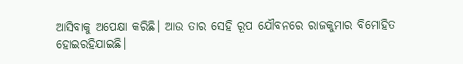ଆସିବାକୁ ଅପେକ୍ଷା କରିଛି। ଆଉ ତାର ସେହି ରୂପ ଯୌବନରେ ରାଜକୁମାର ବିମୋହିତ ହୋଇରହିଯାଇଛି।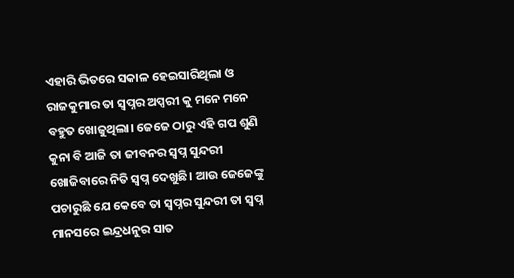ଏହାରି ଭିତରେ ସକାଳ ହେଇସାରିଥିଲା ଓ ରାଜକୁମାର ତା ସ୍ୱପ୍ନର ଅପ୍ସରୀ କୁ ମନେ ମନେ ବହୁତ ଖୋଜୁଥିଲା। ଜେଜେ ଠାରୁ ଏହି ଗପ ଶୁଣି କୁନା ବି ଆଜି ତା ଜୀବନର ସ୍ବପ୍ନ ସୁନ୍ଦରୀ ଖୋଜିବାରେ ନିତି ସ୍ବପ୍ନ ଦେଖୁଛି। ଆଉ ଜେଜେଙ୍କୁ ପଚାରୁଛି ଯେ କେବେ ତା ସ୍ୱପ୍ନର ସୁନ୍ଦରୀ ତା ସ୍ୱପ୍ନ ମାନସରେ ଇନ୍ଦ୍ରଧନୁର ସାତ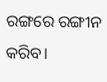ରଙ୍ଗରେ ରଙ୍ଗୀନ କରିବ।